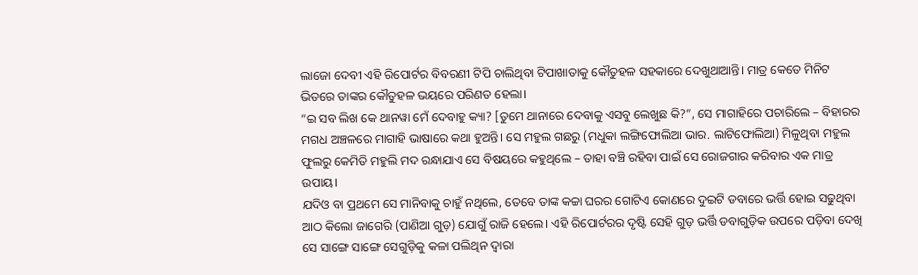ଲାଜୋ ଦେବୀ ଏହି ରିପୋର୍ଟର ବିବରଣୀ ଟିପି ଚାଲିଥିବା ଟିପାଖାତାକୁ କୌତୁହଳ ସହକାରେ ଦେଖୁଥାଆନ୍ତି। ମାତ୍ର କେତେ ମିନିଟ ଭିତରେ ତାଙ୍କର କୌତୁହଳ ଭୟରେ ପରିଣତ ହେଲା।
“ଇ ସବ ଲିଖ କେ ଥାନୱା ମେଁ ଦେବାହୁ କ୍ୟା? [ତୁମେ ଥାନାରେ ଦେବାକୁ ଏସବୁ ଲେଖୁଛ କି?”, ସେ ମାଗାହିରେ ପଚାରିଲେ – ବିହାରର ମଗଧ ଅଞ୍ଚଳରେ ମାଗାହି ଭାଷାରେ କଥା ହୁଅନ୍ତି। ସେ ମହୁଲ ଗଛରୁ (ମଧୁକା ଲଙ୍ଗିଫୋଲିଆ ଭାର. ଲାଟିଫୋଲିଆ) ମିଳୁଥିବା ମହୁଲ ଫୁଲରୁ କେମିତି ମହୁଲି ମଦ ରନ୍ଧାଯାଏ ସେ ବିଷୟରେ କହୁଥିଲେ – ତାହା ବଞ୍ଚି ରହିବା ପାଇଁ ସେ ରୋଜଗାର କରିବାର ଏକ ମାତ୍ର ଉପାୟ।
ଯଦିଓ ବା ପ୍ରଥମେ ସେ ମାନିବାକୁ ଚାହୁଁ ନଥିଲେ, ତେବେ ତାଙ୍କ କଚ୍ଚା ଘରର ଗୋଟିଏ କୋଣରେ ଦୁଇଟି ଡବାରେ ଭର୍ତ୍ତି ହୋଇ ସଢୁଥିବା ଆଠ କିଲୋ ଜାଗେରି (ପାଣିଆ ଗୁଡ଼) ଯୋଗୁଁ ରାଜି ହେଲେ। ଏହି ରିପୋର୍ଟରର ଦୃଷ୍ଟି ସେହି ଗୁଡ଼ ଭର୍ତ୍ତି ଡବାଗୁଡ଼ିକ ଉପରେ ପଡ଼ିବା ଦେଖି ସେ ସାଙ୍ଗେ ସାଙ୍ଗେ ସେଗୁଡ଼ିକୁ କଳା ପଲିଥିନ ଦ୍ଵାରା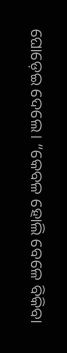ଘୋଡ଼େଇ ଦେଲେ। “କେବଳ ହୋଲି ବେଳେ ବିକିବା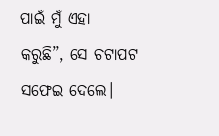ପାଇଁ ମୁଁ ଏହା କରୁଛି”, ସେ ଚଟାପଟ ସଫେଇ ଦେଲେ।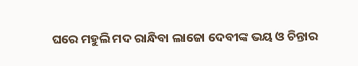ଘରେ ମହୁଲି ମଦ ରାନ୍ଧିବା ଲାଜୋ ଦେବୀଙ୍କ ଭୟ ଓ ଚିନ୍ତାର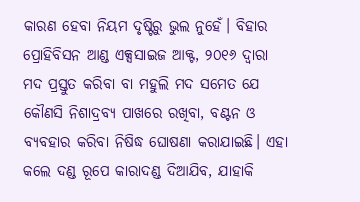କାରଣ ହେବା ନିୟମ ଦୃଷ୍ଟିରୁ ଭୁଲ ନୁହେଁ। ବିହାର ପ୍ରୋହିବିସନ ଆଣ୍ଡ ଏକ୍ସସାଇଜ ଆକ୍ଟ, ୨୦୧୬ ଦ୍ଵାରା ମଦ ପ୍ରସ୍ତୁତ କରିବା ବା ମହୁଲି ମଦ ସମେତ ଯେ କୌଣସି ନିଶାଦ୍ରବ୍ୟ ପାଖରେ ରଖିବା, ବଣ୍ଟନ ଓ ବ୍ୟବହାର କରିବା ନିଷିଦ୍ଧ ଘୋଷଣା କରାଯାଇଛି। ଏହା କଲେ ଦଣ୍ଡ ରୂପେ କାରାଦଣ୍ଡ ଦିଆଯିବ, ଯାହାକି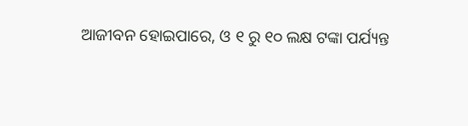ଆଜୀବନ ହୋଇପାରେ, ଓ ୧ ରୁ ୧୦ ଲକ୍ଷ ଟଙ୍କା ପର୍ଯ୍ୟନ୍ତ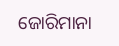ଜୋରିମାନା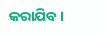କରାଯିବ।